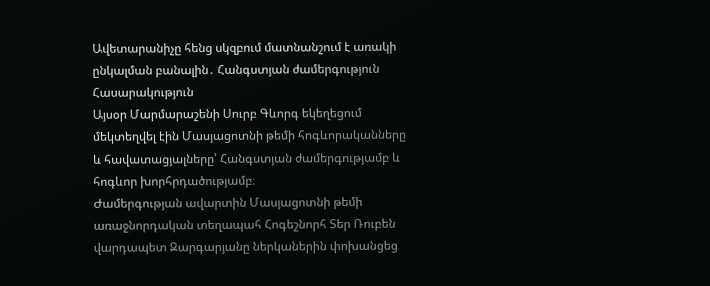Ավետարանիչը հենց սկզբում մատնանշում է առակի ընկալման բանալին․ Հանգստյան ժամերգություն
Հասարակություն
Այսօր Մարմարաշենի Սուրբ Գևորգ եկեղեցում մեկտեղվել էին Մասյացոտնի թեմի հոգևորականները և հավատացյալները՝ Հանգստյան ժամերգությամբ և հոգևոր խորհրդածությամբ։
Ժամերգության ավարտին Մասյացոտնի թեմի առաջնորդական տեղապահ Հոգեշնորհ Տեր Ռուբեն վարդապետ Զարգարյանը ներկաներին փոխանցեց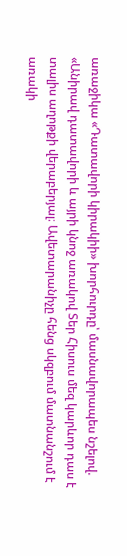առաջիկա «Դատավորի կիրակիի» խորհուրդը՝ մասնավորապես նշելով.
«Անիրավ դատավորի և այրի կնոջ առակով Տեր Հիսուս մեզ կարևոր դաս է տալիս աղոթքի վերաբերյալ։ Ավետարանիչը հենց սկզբում մատնանշում է առակի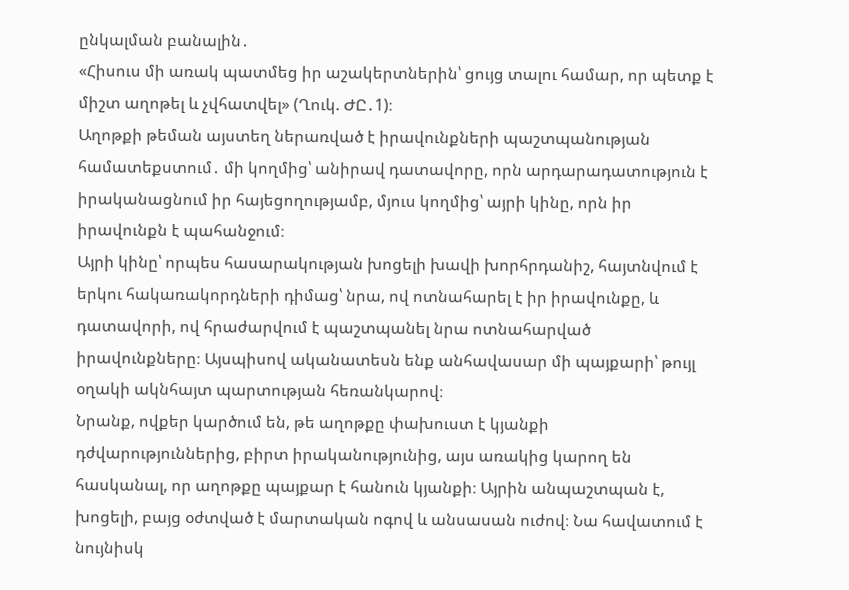ընկալման բանալին․
«Հիսուս մի առակ պատմեց իր աշակերտներին՝ ցույց տալու համար, որ պետք է միշտ աղոթել և չվհատվել» (Ղուկ. ԺԸ․1)։
Աղոթքի թեման այստեղ ներառված է իրավունքների պաշտպանության համատեքստում․ մի կողմից՝ անիրավ դատավորը, որն արդարադատություն է իրականացնում իր հայեցողությամբ, մյուս կողմից՝ այրի կինը, որն իր իրավունքն է պահանջում։
Այրի կինը՝ որպես հասարակության խոցելի խավի խորհրդանիշ, հայտնվում է երկու հակառակորդների դիմաց՝ նրա, ով ոտնահարել է իր իրավունքը, և դատավորի, ով հրաժարվում է պաշտպանել նրա ոտնահարված իրավունքները։ Այսպիսով ականատեսն ենք անհավասար մի պայքարի՝ թույլ օղակի ակնհայտ պարտության հեռանկարով։
Նրանք, ովքեր կարծում են, թե աղոթքը փախուստ է կյանքի դժվարություններից, բիրտ իրականությունից, այս առակից կարող են հասկանալ, որ աղոթքը պայքար է հանուն կյանքի։ Այրին անպաշտպան է, խոցելի, բայց օժտված է մարտական ոգով և անսասան ուժով։ Նա հավատում է նույնիսկ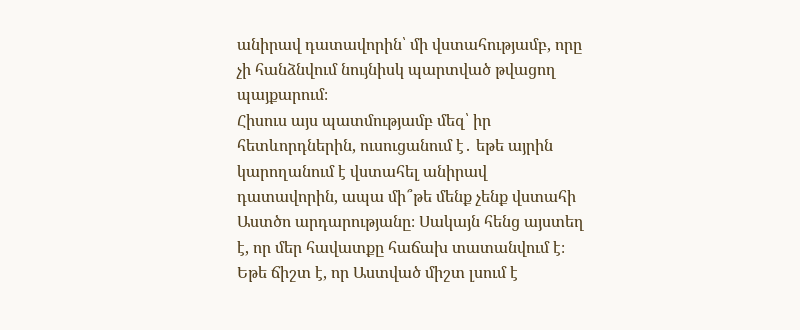անիրավ դատավորին՝ մի վստահությամբ, որը չի հանձնվում նույնիսկ պարտված թվացող պայքարում։
Հիսուս այս պատմությամբ մեզ՝ իր հետևորդներին, ուսուցանում է․ եթե այրին կարողանում է վստահել անիրավ դատավորին, ապա մի՞թե մենք չենք վստահի Աստծո արդարությանը։ Սակայն հենց այստեղ է, որ մեր հավատքը հաճախ տատանվում է։
Եթե ճիշտ է, որ Աստված միշտ լսում է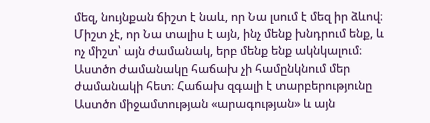մեզ, նույնքան ճիշտ է նաև, որ Նա լսում է մեզ իր ձևով։ Միշտ չէ, որ Նա տալիս է այն, ինչ մենք խնդրում ենք, և ոչ միշտ՝ այն ժամանակ, երբ մենք ենք ակնկալում։ Աստծո ժամանակը հաճախ չի համընկնում մեր ժամանակի հետ։ Հաճախ զգալի է տարբերությունը Աստծո միջամտության «արագության» և այն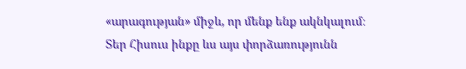«արագության» միջև, որ մենք ենք ակնկալում։
Տեր Հիսուս ինքը ևս այս փորձառությունն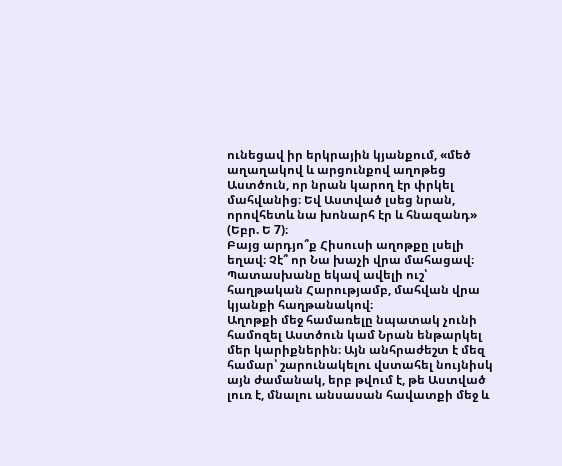ունեցավ իր երկրային կյանքում, «մեծ աղաղակով և արցունքով աղոթեց Աստծուն, որ նրան կարող էր փրկել մահվանից։ Եվ Աստված լսեց նրան, որովհետև նա խոնարհ էր և հնազանդ» (Եբր. Ե 7)։
Բայց արդյո՞ք Հիսուսի աղոթքը լսելի եղավ։ Չէ՞ որ Նա խաչի վրա մահացավ։ Պատասխանը եկավ ավելի ուշ՝ հաղթական Հարությամբ, մահվան վրա կյանքի հաղթանակով։
Աղոթքի մեջ համառելը նպատակ չունի համոզել Աստծուն կամ Նրան ենթարկել մեր կարիքներին։ Այն անհրաժեշտ է մեզ համար՝ շարունակելու վստահել նույնիսկ այն ժամանակ, երբ թվում է, թե Աստված լուռ է, մնալու անսասան հավատքի մեջ և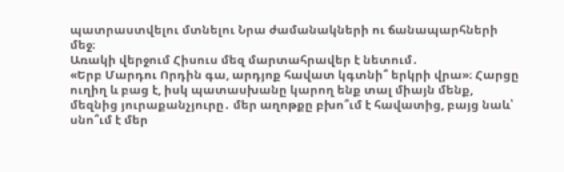պատրաստվելու մտնելու Նրա ժամանակների ու ճանապարհների մեջ։
Առակի վերջում Հիսուս մեզ մարտահրավեր է նետում․
«Երբ Մարդու Որդին գա, արդյոք հավատ կգտնի՞ երկրի վրա»։ Հարցը ուղիղ և բաց է, իսկ պատասխանը կարող ենք տալ միայն մենք, մեզնից յուրաքանչյուրը․ մեր աղոթքը բխո՞ւմ է հավատից, բայց նաև՝ սնո՞ւմ է մեր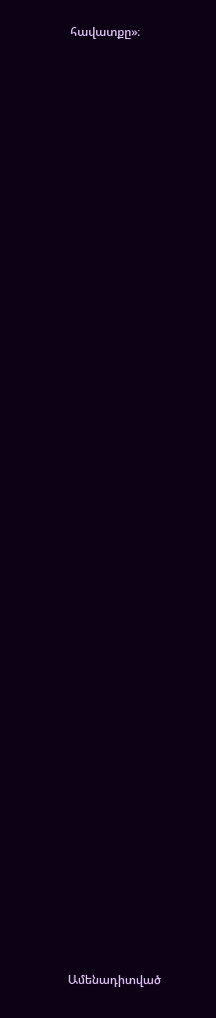հավատքը»։


















































Ամենադիտված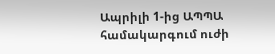Ապրիլի 1-ից ԱՊՊԱ համակարգում ուժի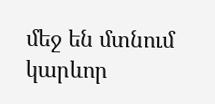մեջ են մտնում կարևոր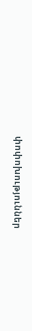փոփոխություններ